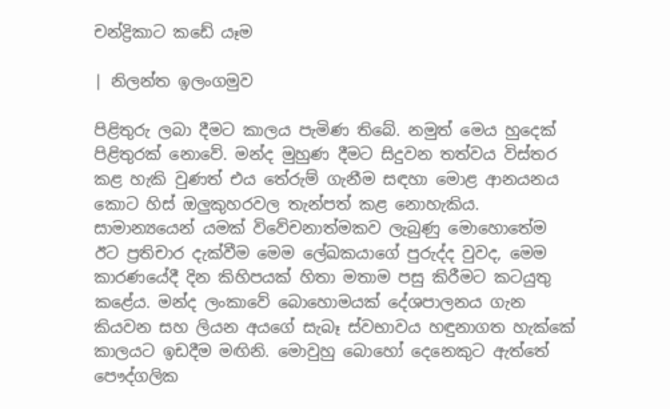චන්ද්‍රිකාට කඩේ යෑම

| නිලන්ත ඉලංගමුව

පිළිතුරු ලබා දීමට කාලය පැමිණ තිබේ. නමුත් මෙය හුදෙක් පිළිතුරක් නොවේ. මන්ද මුහුණ දීමට සිදුවන තත්වය විස්තර කළ හැකි වුණත් එය තේරුම් ගැනීම සඳහා මොළ ආනයනය කොට හිස් ඔලුකුහරවල තැන්පත් කළ නොහැකිය. සාමාන්‍යයෙන් යමක් විවේචනාත්මකව ලැබුණු මොහොතේම ඊට ප්‍රතිචාර දැක්වීම මෙම ලේඛකයාගේ පුරුද්ද වුවද, මෙම කාරණයේදී දින කිහිපයක් හිතා මතාම පසු කිරීමට කටයුතු කළේය. මන්ද ලංකාවේ බොහොමයක් දේශපාලනය ගැන කියවන සහ ලියන අයගේ සැබෑ ස්වභාවය හඳුනාගත හැක්කේ කාලයට ඉඩදීම මඟිනි. මොවුහු බොහෝ දෙනෙකුට ඇත්තේ පෞද්ගලික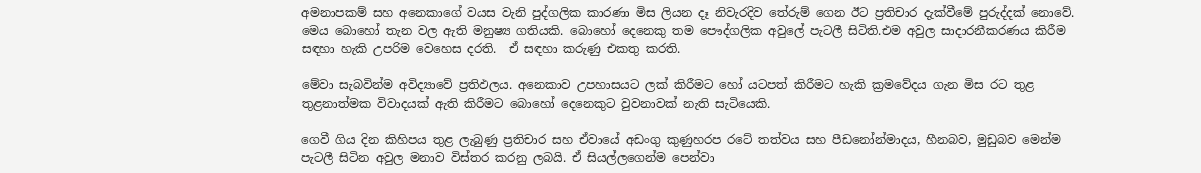අමනාපකම් සහ අනෙකාගේ වයස වැනි පුද්ගලික කාරණා මිස ලියන දෑ නිවැරදිව තේරුම් ගෙන ඊට ප්‍රතිචාර දැක්වීමේ පුරුද්දක් නොවේ. මෙය බොහෝ තැන වල ඇති මනුෂ්‍ය ගතියකි. බොහෝ දෙනෙකු තම පෞද්ගලික අවුලේ පැටලී සිටිති.එම අවුල සාදාරනීකරණය කිරීම සඳහා හැකි උපරිම වෙහෙස දරති.  ඒ සඳහා කරුණු එකතු කරති.

මේවා සැබවින්ම අවිද්‍යාවේ ප්‍රතිඵලය. අනෙකාව උපහාසයට ලක් කිරීමට හෝ යටපත් කිරීමට හැකි ක්‍රමවේදය ගැන මිස රට තුළ තුළනාත්මක විවාදයක් ඇති කිරීමට බොහෝ දෙනෙකුට වුවනාවක් නැති සැටියෙකි.

ගෙවී ගිය දින කිහිපය තුළ ලැබුණු ප්‍රතිචාර සහ ඒවායේ අඩංගු කුණුහරප රටේ තත්වය සහ පීඩනෝන්මාදය, හීනබව, මුඩුබව මෙන්ම පැටලී සිටින අවුල මනාව විස්තර කරනු ලබයි. ඒ සියල්ලගෙන්ම පෙන්වා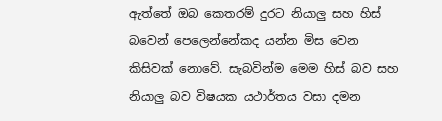ඇත්තේ ඔබ කෙතරම් දුරට නියාලු සහ හිස් බවෙන් පෙලෙන්නේකද යන්න මිස වෙන කිසිවක් නොවේ. සැබවින්ම මෙම හිස් බව සහ නියාලු බව විෂයක යථාර්තය වසා දමන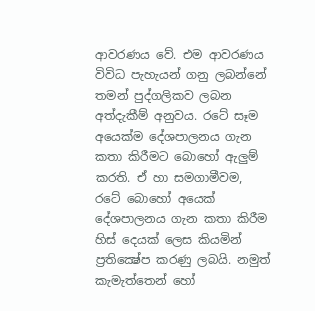ආවරණය වේ. එම ආවරණය විවිධ පැහැයන් ගනු ලබන්නේ තමන් පුද්ගලිකව ලබන අත්දැකීම් අනුවය. රටේ සෑම අයෙක්ම දේශපාලනය ගැන කතා කිරීමට බොහෝ ඇලුම් කරති. ඒ හා සමගාමීවම, රටේ බොහෝ අයෙක් දේශපාලනය ගැන කතා කිරීම හිස් දෙයක් ලෙස කියමින් ප්‍රතික්‍ෂේප කරණු ලබයි. නමුත් කැමැත්තෙන් හෝ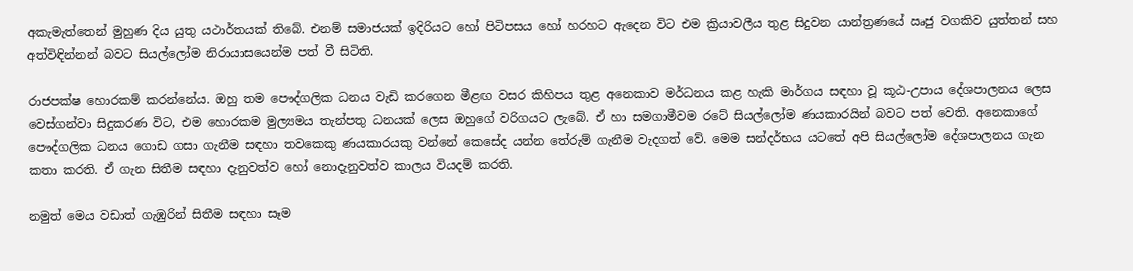අකැමැත්තෙන් මුහුණ දිය යුතු යථාර්තයක් තිබේ. එනම් සමාජයක් ඉදිරියට හෝ පිටිපසය හෝ හරහට ඇදෙන විට එම ක්‍රියාවලීය තුළ සිදුවන යාන්ත්‍රණයේ ඍජු වගකිව යුත්තන් සහ අත්විඳින්නන් බවට සියල්ලෝම නිරායාසයෙන්ම පත් වී සිටිති.

රාජපක්ෂ හොරකම් කරන්නේය. ඔහු තම පෞද්ගලික ධනය වැඩි කරගෙන මීළඟ වසර කිහිපය තුළ අනෙකාව මර්ධනය කළ හැකි මාර්ගය සඳහා වූ කූඨ-උපාය දේශපාලනය ලෙස වෙස්ගන්වා සිදුකරණ විට, එම හොරකම මුල්‍යමය තැන්පතු ධනයක් ලෙස ඔහුගේ වරිගයට ලැබේ. ඒ හා සමගාමීවම රටේ සියල්ලෝම ණයකාරයින් බවට පත් වෙති. අනෙකාගේ පෞද්ගලික ධනය ගොඩ ගසා ගැනීම සඳහා තවකෙකු ණයකාරයකු වන්නේ කෙසේද යන්න තේරුම් ගැනීම වැදගත් වේ. මෙම සන්දර්භය යටතේ අපි සියල්ලෝම දේශපාලනය ගැන කතා කරති. ඒ ගැන සිතීම සඳහා දැනුවත්ව හෝ නොදැනුවත්ව කාලය වියදම් කරති.

නමුත් මෙය වඩාත් ගැඹුරින් සිතීම සඳහා සෑම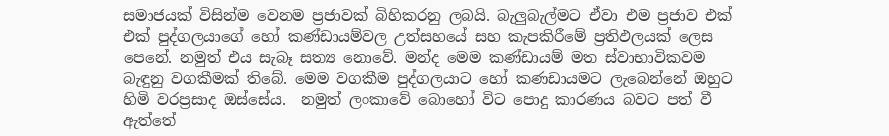සමාජයක් විසින්ම වෙනම ප්‍රජාවක් බිහිකරනු ලබයි. බැලුබැල්මට ඒවා එම ප්‍රජාව එක් එක් පුද්ගලයාගේ හෝ කණ්ඩායම්වල උත්සහයේ සහ කැපකිරීමේ ප්‍රතිඵලයක් ලෙස පෙනේ. නමුත් එය සැබෑ සත්‍ය නොවේ. මන්ද මෙම කණ්ඩායම් මත ස්වාභාවිකවම බැඳුනු වගකීමක් තිබේ. මෙම වගකීම පුද්ගලයාට හෝ කණඩායමට ලැබෙන්නේ ඔහුට හිමි වරප්‍රසාද ඔස්සේය.  නමුත් ලංකාවේ බොහෝ විට පොදු කාරණය බවට පත් වී ඇත්තේ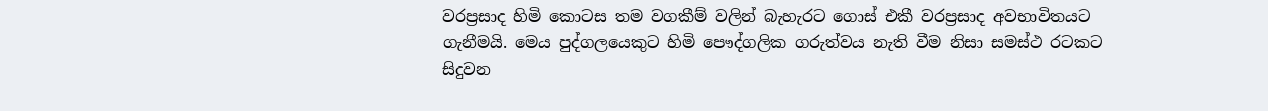වරප්‍රසාද හිමි කොටස තම වගකීම් වලින් බැහැරට ගොස් එකී වරප්‍රසාද අවභාවිතයට ගැනීමයි. මෙය පුද්ගලයෙකුට හිමි පෞද්ගලික ගරුත්වය නැති වීම නිසා සමස්ථ රටකට සිදුවන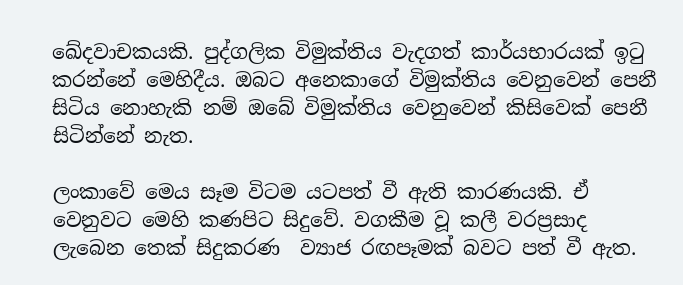ඛේදවාචකයකි. පුද්ගලික විමුක්තිය වැදගත් කාර්යභාරයක් ඉටු කරන්නේ මෙහිදීය. ඔබට අනෙකාගේ විමුක්තිය වෙනුවෙන් පෙනී සිටිය නොහැකි නම් ඔබේ විමුක්තිය වෙනුවෙන් කිසිවෙක් පෙනී සිටින්නේ නැත.

ලංකාවේ මෙය සෑම විටම යටපත් වී ඇති කාරණයකි. ඒ වෙනුවට මෙහි කණපිට සිදුවේ. වගකීම වූ කලී වරප්‍රසාද ලැබෙන තෙක් සිදුකරණ  ව්‍යාජ රඟපෑමක් බවට පත් වී ඇත.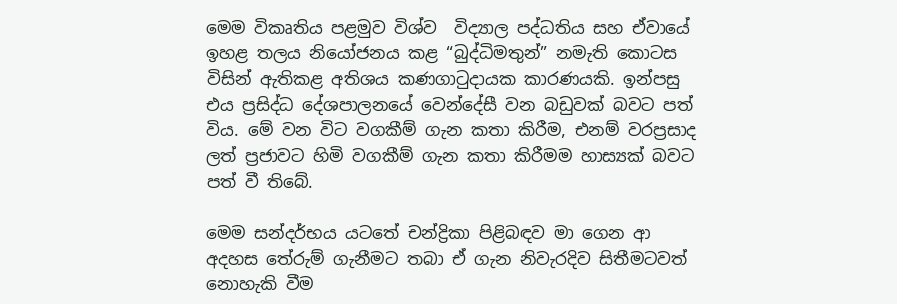මෙම විකෘතිය පළමුව විශ්ව  විද්‍යාල පද්ධතිය සහ ඒවායේ ඉහළ තලය නියෝජනය කළ “බුද්ධිමතුන්” නමැති කොටස විසින් ඇතිකළ අතිශය කණගාටුදායක කාරණයකි. ඉන්පසු එය ප්‍රසිද්ධ දේශපාලනයේ වෙන්දේසී වන බඩුවක් බවට පත් විය. මේ වන විට වගකීම් ගැන කතා කිරීම, එනම් වරප්‍රසාද ලත් ප්‍රජාවට හිමි වගකීම් ගැන කතා කිරීමම හාස්‍යක් බවට පත් වී තිබේ.

මෙම සන්දර්භය යටතේ චන්ද්‍රිකා පිළිබඳව මා ගෙන ආ අදහස තේරුම් ගැනීමට තබා ඒ ගැන නිවැරදිව සිතීමටවත් නොහැකි වීම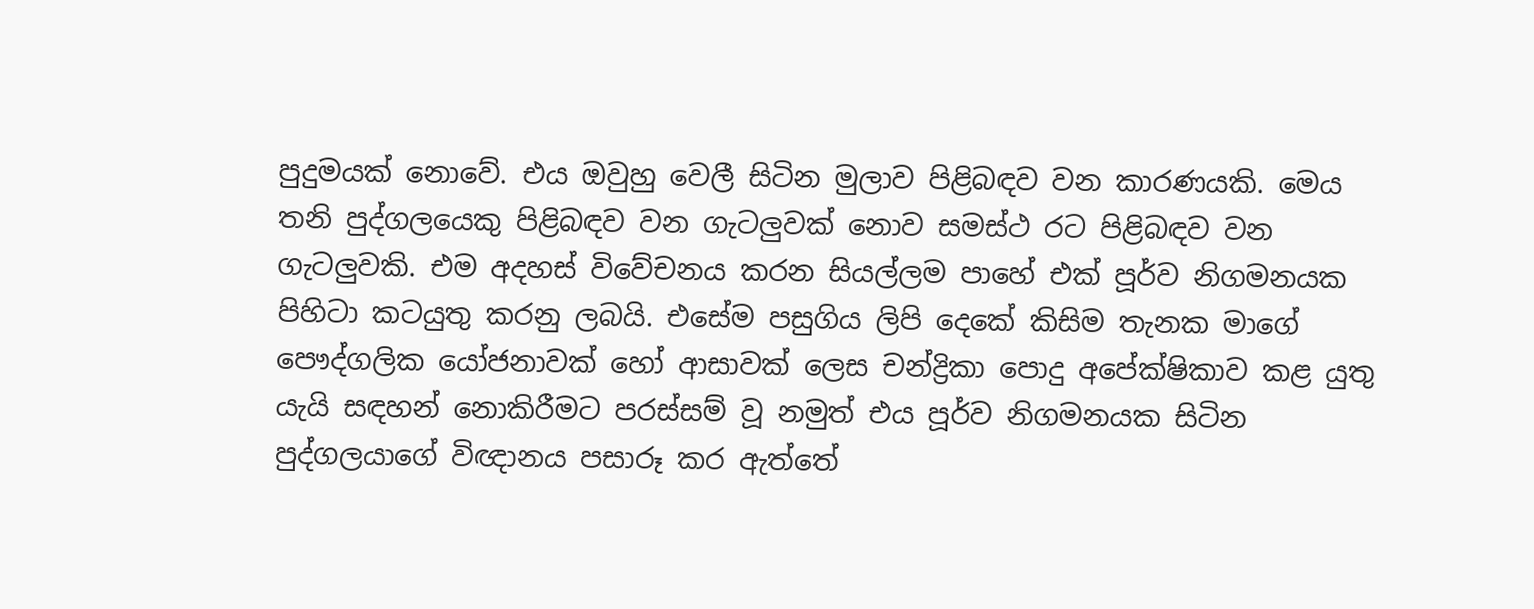පුදුමයක් නොවේ. එය ඔවුහු වෙලී සිටින මුලාව පිළිබඳව වන කාරණයකි. මෙය තනි පුද්ගලයෙකු පිළිබඳව වන ගැටලුවක් නොව සමස්ථ රට පිළිබඳව වන ගැටලුවකි. එම අදහස් විවේචනය කරන සියල්ලම පාහේ එක් පූර්ව නිගමනයක පිහිටා කටයුතු කරනු ලබයි. එසේම පසුගිය ලිපි දෙකේ කිසිම තැනක මාගේ පෞද්ගලික යෝජනාවක් හෝ ආසාවක් ලෙස චන්ද්‍රිකා පොදු අපේක්ෂිකාව කළ යුතු යැයි සඳහන් නොකිරීමට පරස්සම් වූ නමුත් එය පූර්ව නිගමනයක සිටින පුද්ගලයාගේ විඥානය පසාරූ කර ඇත්තේ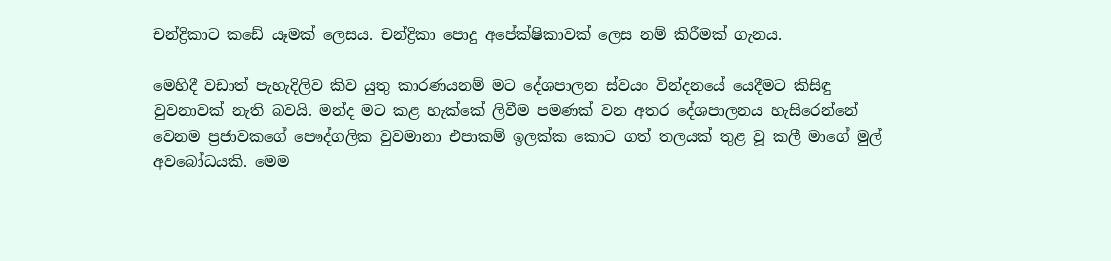චන්ද්‍රිකාට කඩේ යෑමක් ලෙසය. චන්ද්‍රිකා පොදු අපේක්ෂිකාවක් ලෙස නම් කිරීමක් ගැනය.

මෙහිදී වඩාත් පැහැදිලිව කිව යුතු කාරණයනම් මට දේශපාලන ස්වයං වින්දනයේ යෙදීමට කිසිඳු වුවනාවක් නැති බවයි. මන්ද මට කළ හැක්කේ ලිවීම පමණක් වන අතර දේශපාලනය හැසිරෙන්නේ වෙනම ප්‍රජාවකගේ පෞද්ගලික වුවමානා එපාකම් ඉලක්ක කොට ගත් තලයක් තුළ වූ කලී මාගේ මුල් අවබෝධයකි. මෙම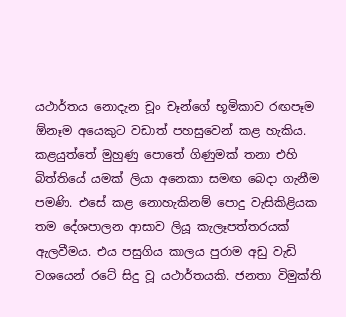යථාර්තය නොදැන චූං චෑන්ගේ භූමිකාව රඟපෑම ඕනෑම අයෙකුට වඩාත් පහසුවෙන් කළ හැකිය. කළයුත්තේ මුහුණු පොතේ ගිණුමක් තනා එහි බිත්තියේ යමක් ලියා අනෙකා සමඟ බෙදා ගැනීම පමණි. එසේ කළ නොහැකිනම් පොදු වැසිකිළියක තම දේශපාලන ආසාව ලියූ කැලෑපත්තරයක් ඇලවීමය. එය පසුගිය කාලය පුරාම අඩු වැඩි වශයෙන් රටේ සිදු වූ යථාර්තයකි. ජනතා විමුක්ති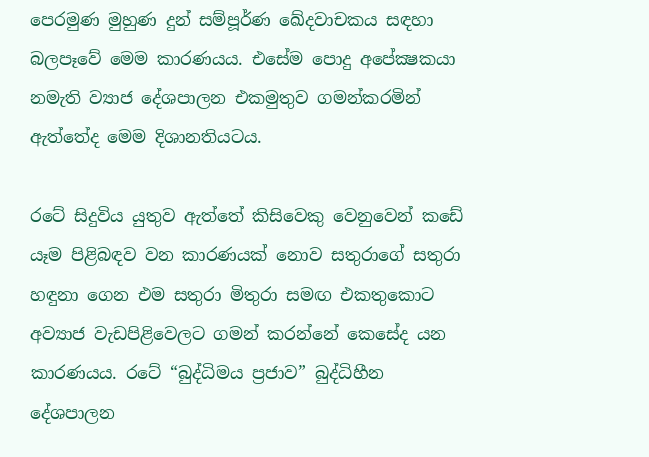පෙරමුණ මුහුණ දුන් සම්පූර්ණ ඛේදවාචකය සඳහා බලපෑවේ මෙම කාරණයය. එසේම පොදු අපේක්‍ෂකයා  නමැති ව්‍යාජ දේශපාලන එකමුතුව ගමන්කරමින් ඇත්තේද මෙම දිශානතියටය.

රටේ සිදුවිය යුතුව ඇත්තේ කිසිවෙකු වෙනුවෙන් කඩේ යෑම පිළිබඳව වන කාරණයක් නොව සතුරාගේ සතුරා හඳුනා ගෙන එම සතුරා මිතුරා සමඟ එකතුකොට අව්‍යාජ වැඩපිළිවෙලට ගමන් කරන්නේ කෙසේද යන කාරණයය. රටේ “බුද්ධිමය ප්‍රජාව” බුද්ධිහීන දේශපාලන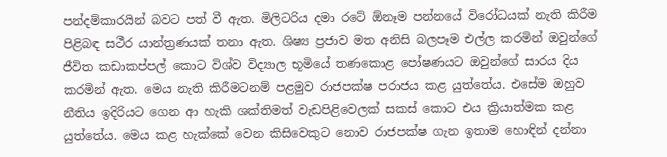පන්දම්කාරයින් බවට පත් වී ඇත. මිලිටරිය දමා රටේ ඕනෑම පන්නයේ විරෝධයක් නැති කිරීම පිළිබඳ සථීර යාන්ත්‍රණයක් තනා ඇත. ශිෂ්‍ය ප්‍රජාව මත අනිසි බලපෑම එල්ල කරමින් ඔවුන්ගේ ජීවිත කඩාකප්පල් කොට විශ්ව විද්‍යාල භූමියේ තණකොළ පෝෂණයට ඔවුන්ගේ සාරය දිය කරමින් ඇත. මෙය නැති කිරීමටනම් පළමුව රාජපක්ෂ පරාජය කළ යුත්තේය. එසේම ඔහුව නීතිය ඉදිරියට ගෙන ආ හැකි ශක්තිමත් වැඩපිළිවෙලක් සකස් කොට එය ක්‍රියාත්මක කළ යුත්තේය. මෙය කළ හැක්කේ වෙන කිසිවෙකුට නොව රාජපක්ෂ ගැන ඉතාම හොඳින් දන්නා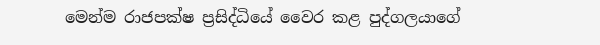මෙන්ම රාජපක්ෂ ප්‍රසිද්ධියේ වෛර කළ පුද්ගලයාගේ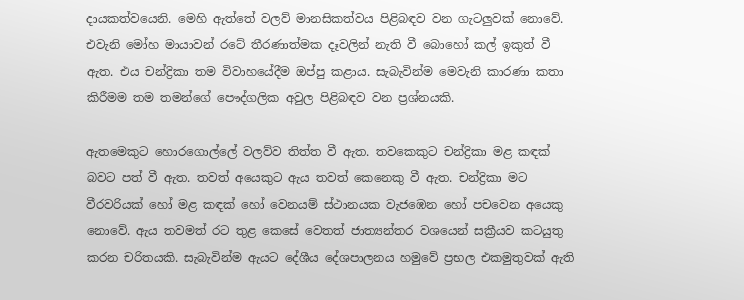දායකත්වයෙනි. මෙහි ඇත්තේ වලව් මානසිකත්වය පිළිබඳව වන ගැටලුවක් නොවේ. එවැනි මෝහ මායාවන් රටේ තීරණාත්මක දෑවලින් නැති වී බොහෝ කල් ඉකුත් වී ඇත. එය චන්ද්‍රිකා තම විවාහයේදීම ඔප්පු කළාය. සැබැවින්ම මෙවැනි කාරණා කතා කිරීමම තම තමන්ගේ පෞද්ගලික අවුල පිළිබඳව වන ප්‍රශ්නයකි.

ඇතමෙකුට හොරගොල්ලේ වලව්ව තිත්ත වී ඇත. තවකෙකුට චන්ද්‍රිකා මළ කඳක් බවට පත් වී ඇත. තවත් අයෙකුට ඇය තවත් කෙනෙකු වී ඇත. චන්ද්‍රිකා මට වීරවරියක් හෝ මළ කඳක් හෝ වෙනයම් ස්ථානයක වැජඹෙන හෝ පචවෙන අයෙකු නොවේ. ඇය තවමත් රට තුළ කෙසේ වෙතත් ජාත්‍යන්තර වශයෙන් සක්‍රීයව කටයුතු කරන චරිතයකි. සැබැවින්ම ඇයට දේශීය දේශපාලනය හමුවේ ප්‍රභල එකමුතුවක් ඇති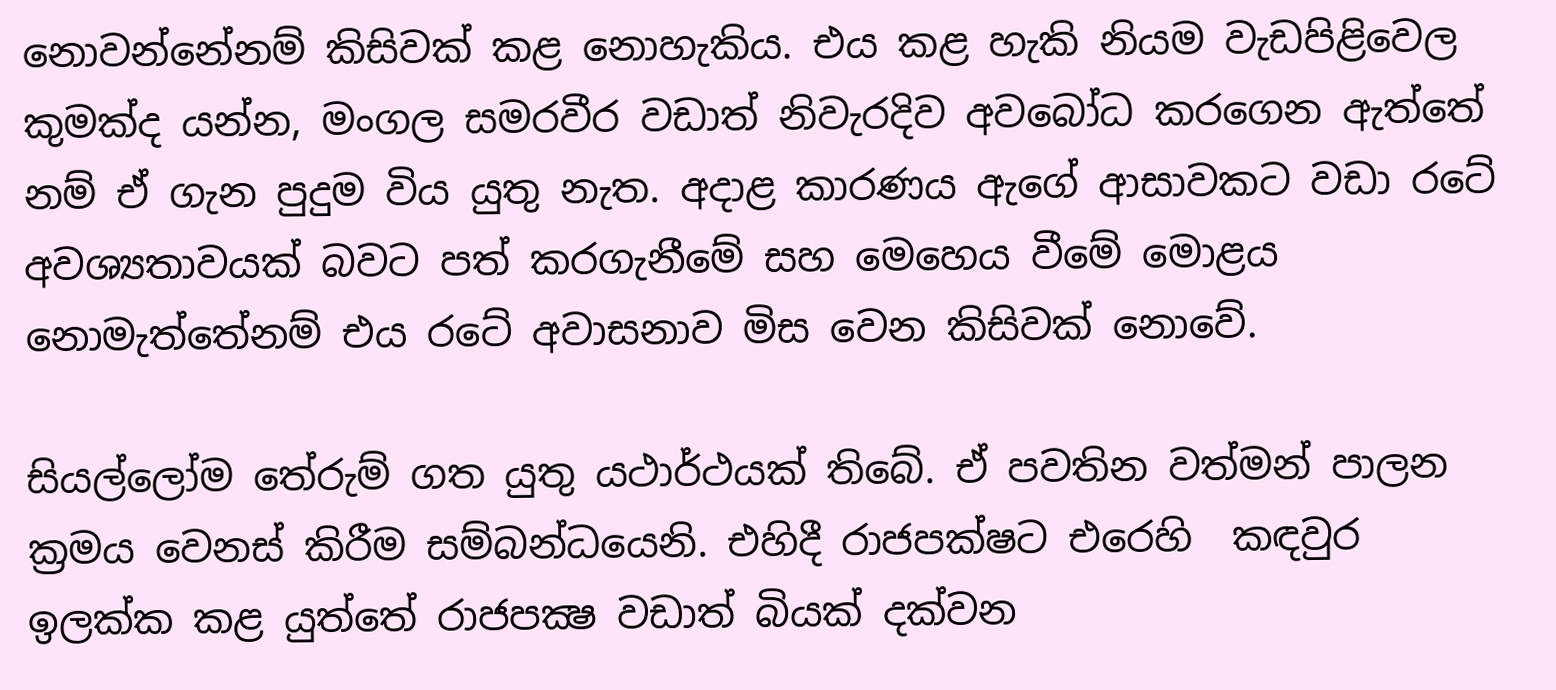නොවන්නේනම් කිසිවක් කළ නොහැකිය. එය කළ හැකි නියම වැඩපිළිවෙල කුමක්ද යන්න, මංගල සමරවීර වඩාත් නිවැරදිව අවබෝධ කරගෙන ඇත්තේ නම් ඒ ගැන පුදුම විය යුතු නැත. අදාළ කාරණය ඇගේ ආසාවකට වඩා රටේ අවශ්‍යතාවයක් බවට පත් කරගැනීමේ සහ මෙහෙය වීමේ මොළය නොමැත්තේනම් එය රටේ අවාසනාව මිස වෙන කිසිවක් නොවේ.

සියල්ලෝම තේරුම් ගත යුතු යථාර්ථයක් තිබේ. ඒ පවතින වත්මන් පාලන ක්‍රමය වෙනස් කිරීම සම්බන්ධයෙනි. එහිදී රාජපක්ෂට එරෙහි  කඳවුර ඉලක්ක කළ යුත්තේ රාජපක්‍ෂ වඩාත් බියක් දක්වන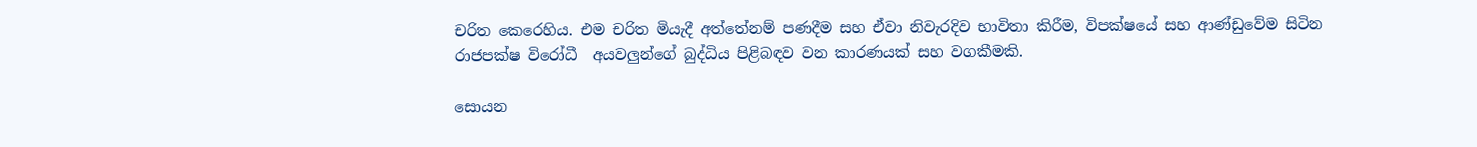චරිත කෙරෙහිය. එම චරිත මියැදී අත්තේනම් පණදීම සහ ඒවා නිවැරදිව භාවිතා කිරීම, විපක්ෂයේ සහ ආණ්ඩුවේම සිටින රාජපක්ෂ විරෝධී  අයවලුන්ගේ බුද්ධිය පිළිබඳව වන කාරණයක් සහ වගකීමකි.

සොයන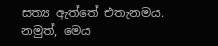සත්‍ය ඇත්තේ එතැනමය. නමුත්, මෙය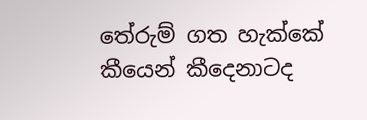තේරුම් ගත හැක්කේ කීයෙන් කීදෙනාටද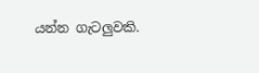යන්න ගැටලුවකි.